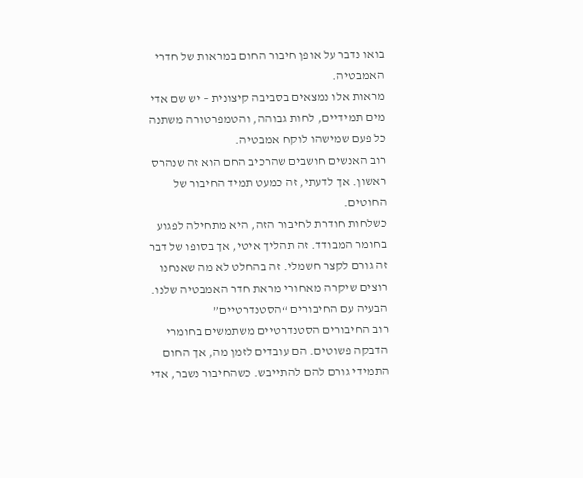בואו נדבר על אופן חיבור החום במראות של חדרי האמבטיה.
מראות אלו נמצאים בסביבה קיצונית – יש שם אדי מים תמידיים, לחות גבוהה, והטמפרטורה משתנה כל פעם שמישהו לוקח אמבטיה.
רוב האנשים חושבים שהרכיב החם הוא זה שנהרס ראשון. אך לדעתי, זה כמעט תמיד החיבור של החוטים.
כשלחות חודרת לחיבור הזה, היא מתחילה לפגוע בחומר המבודד. זה תהליך איטי, אך בסופו של דבר זה גורם לקצר חשמלי. זה בהחלט לא מה שאנחנו רוצים שיקרה מאחורי מראת חדר האמבטיה שלנו.
הבעיה עם החיבורים “הסטנדרטיים”
רוב החיבורים הסטנדרטיים משתמשים בחומרי הדבקה פשוטים. הם עובדים לזמן מה, אך החום התמידי גורם להם להתייבש. כשהחיבור נשבר, אדי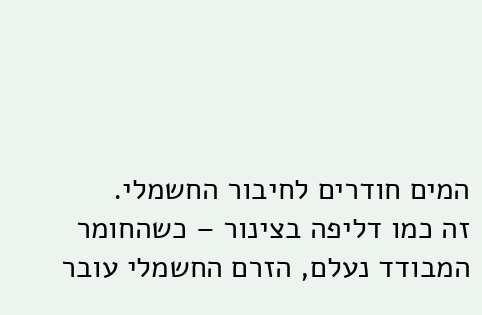המים חודרים לחיבור החשמלי.
זה כמו דליפה בצינור – כשהחומר המבודד נעלם, הזרם החשמלי עובר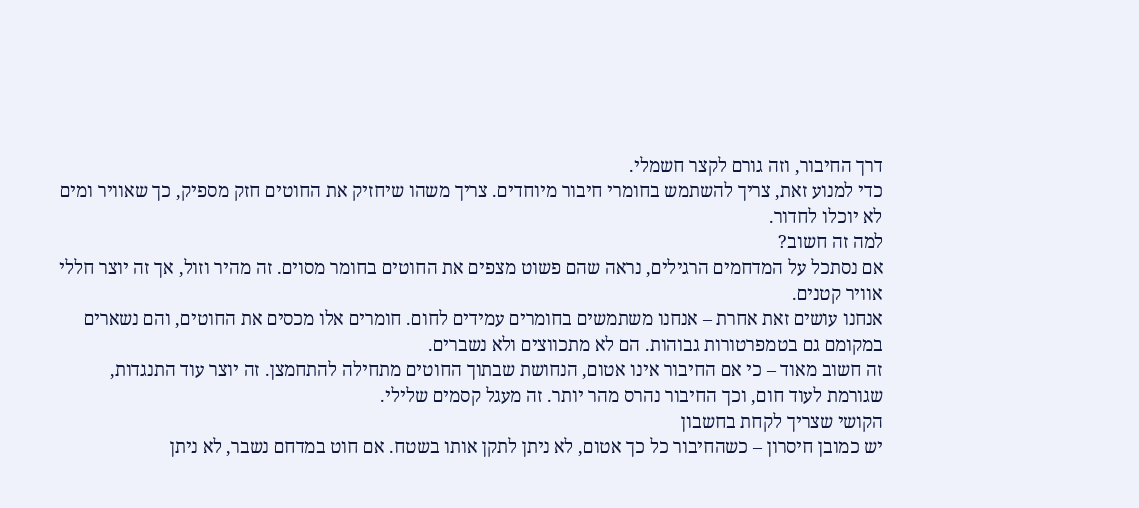דרך החיבור, וזה גורם לקצר חשמלי.
כדי למנוע זאת, צריך להשתמש בחומרי חיבור מיוחדים. צריך משהו שיחזיק את החוטים חזק מספיק, כך שאוויר ומים לא יוכלו לחדור.
למה זה חשוב?
אם נסתכל על המדחמים הרגילים, נראה שהם פשוט מצפים את החוטים בחומר מסוים. זה מהיר וזול, אך זה יוצר חללי אוויר קטנים.
אנחנו עושים זאת אחרת – אנחנו משתמשים בחומרים עמידים לחום. חומרים אלו מכסים את החוטים, והם נשארים במקומם גם בטמפרטורות גבוהות. הם לא מתכווצים ולא נשברים.
זה חשוב מאוד – כי אם החיבור אינו אטום, הנחושת שבתוך החוטים מתחילה להתחמצן. זה יוצר עוד התנגדות, שגורמת לעוד חום, וכך החיבור נהרס מהר יותר. זה מעגל קסמים שלילי.
הקושי שצריך לקחת בחשבון
יש כמובן חיסרון – כשהחיבור כל כך אטום, לא ניתן לתקן אותו בשטח. אם חוט במדחם נשבר, לא ניתן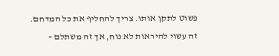פשוט לתקן אותו. צריך להחליף את כל המדחם.
זה עשוי להיראות לא נוח, אך זה משתלם –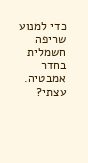כדי למנוע שריפה חשמלית בחדר אמבטיה.
עצתי?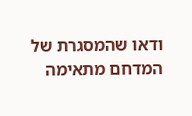ודאו שהמסגרת של המדחם מתאימה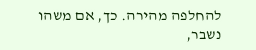להחלפה מהירה. כך, אם משהו נשבר,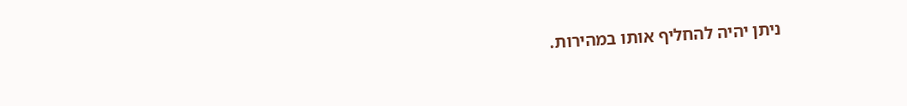ניתן יהיה להחליף אותו במהירות.